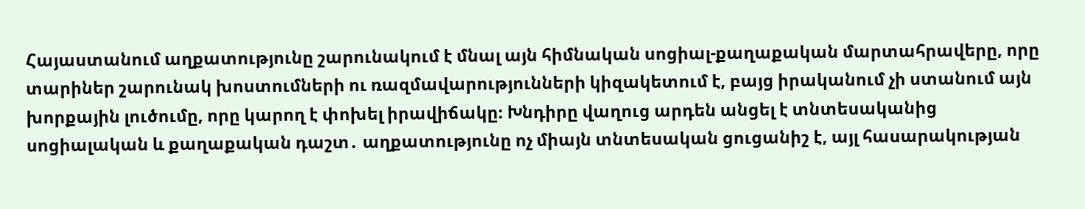Հայաստանում աղքատությունը շարունակում է մնալ այն հիմնական սոցիալ-քաղաքական մարտահրավերը, որը տարիներ շարունակ խոստումների ու ռազմավարությունների կիզակետում է, բայց իրականում չի ստանում այն խորքային լուծումը, որը կարող է փոխել իրավիճակը։ Խնդիրը վաղուց արդեն անցել է տնտեսականից սոցիալական և քաղաքական դաշտ․ աղքատությունը ոչ միայն տնտեսական ցուցանիշ է, այլ հասարակության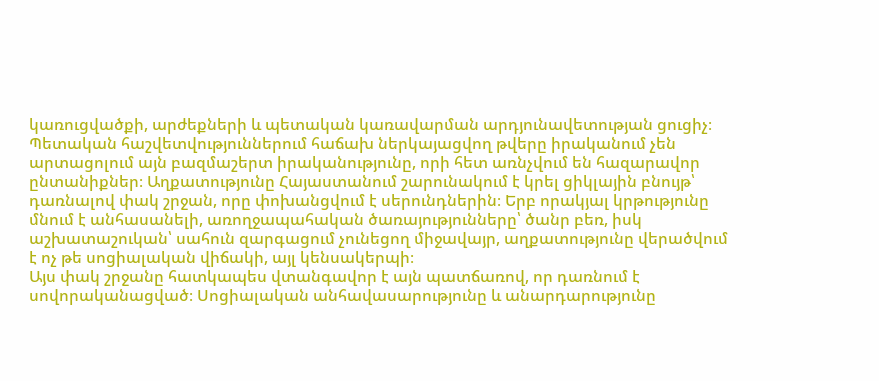կառուցվածքի, արժեքների և պետական կառավարման արդյունավետության ցուցիչ։
Պետական հաշվետվություններում հաճախ ներկայացվող թվերը իրականում չեն արտացոլում այն բազմաշերտ իրականությունը, որի հետ առնչվում են հազարավոր ընտանիքներ։ Աղքատությունը Հայաստանում շարունակում է կրել ցիկլային բնույթ՝ դառնալով փակ շրջան, որը փոխանցվում է սերունդներին։ Երբ որակյալ կրթությունը մնում է անհասանելի, առողջապահական ծառայությունները՝ ծանր բեռ, իսկ աշխատաշուկան՝ սահուն զարգացում չունեցող միջավայր, աղքատությունը վերածվում է ոչ թե սոցիալական վիճակի, այլ կենսակերպի։
Այս փակ շրջանը հատկապես վտանգավոր է այն պատճառով, որ դառնում է սովորականացված։ Սոցիալական անհավասարությունը և անարդարությունը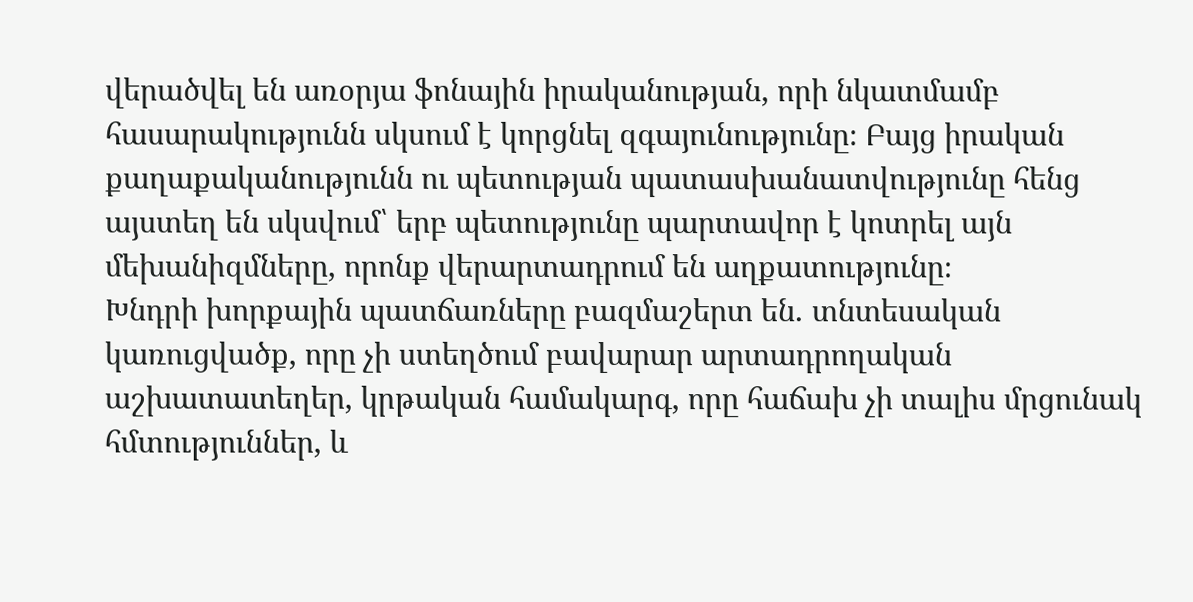վերածվել են առօրյա ֆոնային իրականության, որի նկատմամբ հասարակությունն սկսում է կորցնել զգայունությունը։ Բայց իրական քաղաքականությունն ու պետության պատասխանատվությունը հենց այստեղ են սկսվում՝ երբ պետությունը պարտավոր է կոտրել այն մեխանիզմները, որոնք վերարտադրում են աղքատությունը։
Խնդրի խորքային պատճառները բազմաշերտ են․ տնտեսական կառուցվածք, որը չի ստեղծում բավարար արտադրողական աշխատատեղեր, կրթական համակարգ, որը հաճախ չի տալիս մրցունակ հմտություններ, և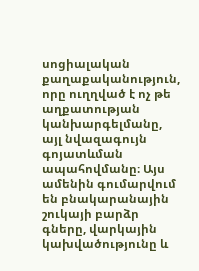սոցիալական քաղաքականություն, որը ուղղված է ոչ թե աղքատության կանխարգելմանը, այլ նվազագույն գոյատևման ապահովմանը։ Այս ամենին գումարվում են բնակարանային շուկայի բարձր գները, վարկային կախվածությունը և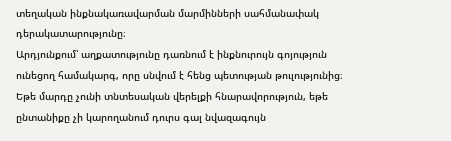տեղական ինքնակառավարման մարմինների սահմանափակ դերակատարությունը։
Արդյունքում՝ աղքատությունը դառնում է ինքնուրույն գոյություն ունեցող համակարգ, որը սնվում է հենց պետության թուլությունից։ Եթե մարդը չունի տնտեսական վերելքի հնարավորություն, եթե ընտանիքը չի կարողանում դուրս գալ նվազագույն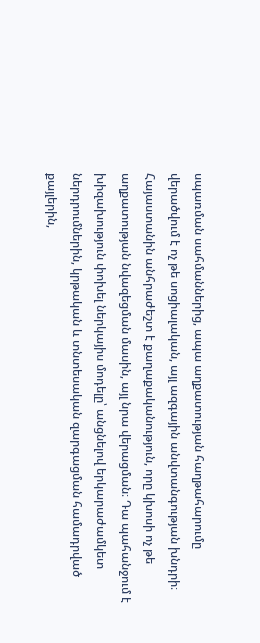սպառման սահմաններից, ապա աղքատության հաղթահարումը վերածվում է ոչ թե սոցիալական, այլ ազգային անվտանգության խնդրի։
Հայաստանին անհրաժեշտ է քաղաքականություն, որը կխոսի ոչ թե աղքատության նվազեցման մասին, այլ նրա վերացման։ Դա պահանջում է խիզախություն փոխել ներկայիս մոդելը՝ անցնելով երկարաժամկետ ներդրումներին, կրթական և տնտեսական զարգացման համադրված քայլերին,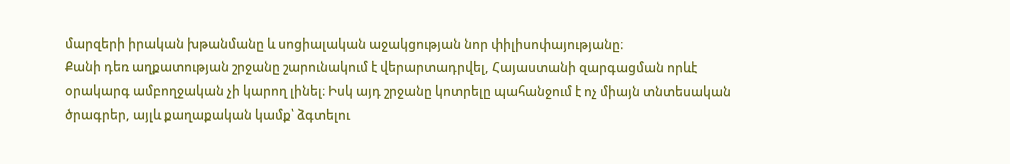մարզերի իրական խթանմանը և սոցիալական աջակցության նոր փիլիսոփայությանը։
Քանի դեռ աղքատության շրջանը շարունակում է վերարտադրվել, Հայաստանի զարգացման որևէ օրակարգ ամբողջական չի կարող լինել։ Իսկ այդ շրջանը կոտրելը պահանջում է ոչ միայն տնտեսական ծրագրեր, այլև քաղաքական կամք՝ ձգտելու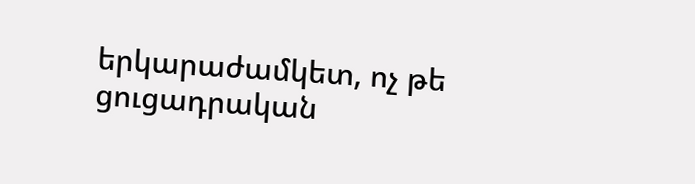երկարաժամկետ, ոչ թե ցուցադրական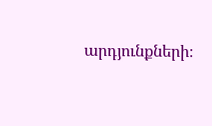արդյունքների։